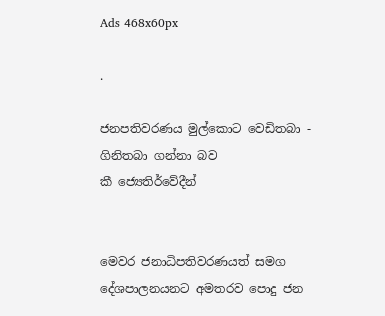Ads 468x60px

.

ජනපතිවරණය මුල්කොට වෙඩිතබා - ගිනිතබා ගන්නා බව කී ‍ජ්‍යෙතිර්වේදීන්


මෙවර ජනාධිපතිවරණයත් සමග දේශපාලනයනට අමතරව ‍පොදු ජන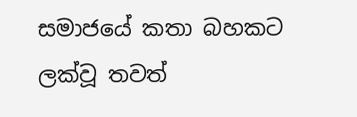සමාජයේ කතා බහකට ලක්වූ තවත්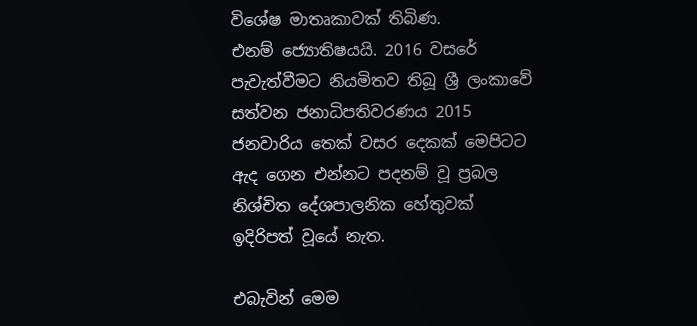විශේෂ මාතෘකාවක් තිබිණ. එනම් ‍ජ්‍යොතිෂයයි. 2016 වසරේ පැවැත්වීමට නියමිතව තිබූ ශ්‍රී ලංකාවේ සත්වන ජනාධිපතිවරණය 2015 ජනවාරිය තෙක් වසර දෙකක් මෙපිටට ඇද ගෙන එන්නට පදනම් වූ ප්‍රබල නිශ්චිත දේශපාලනික හේතුවක් ඉදිරිපත් වූයේ නැත.

එබැවින් මෙම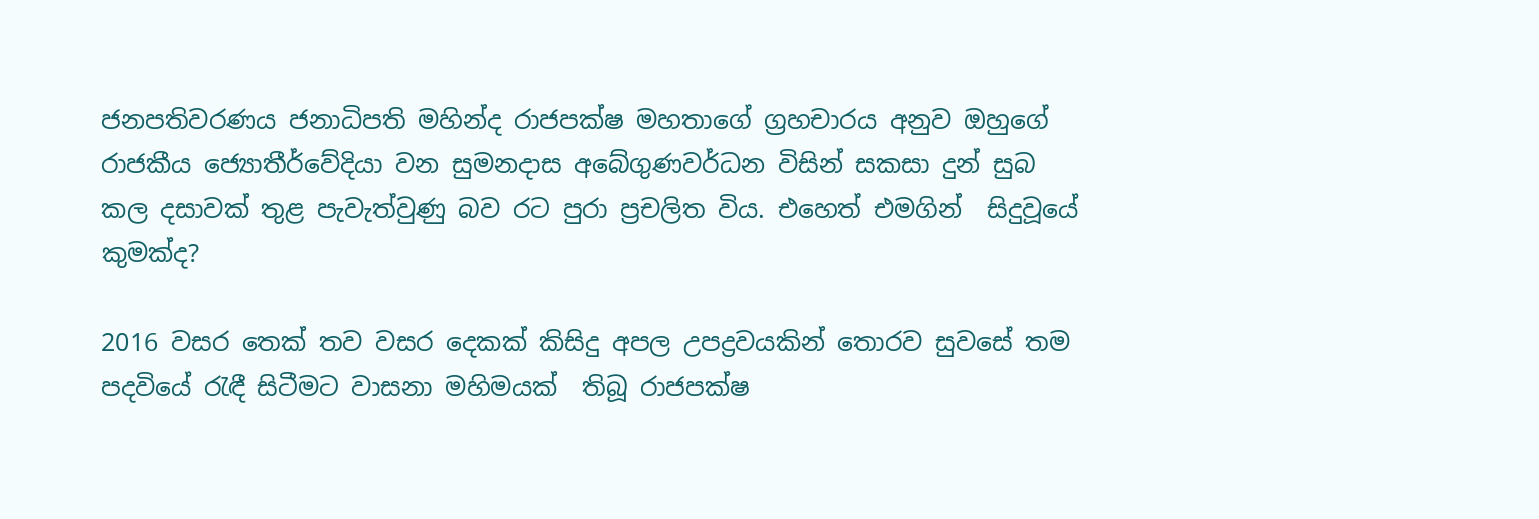ජනපතිවරණය ජනාධිපති මහින්ද රාජපක්ෂ මහතාගේ ග්‍රහචාරය අනුව ඔහුගේ රාජකීය ‍ජ්‍යොතීර්වේදියා වන සුමනදාස අබේගුණවර්ධන විසින් සකසා දුන් සුබ කල දසාවක් තුළ පැවැත්වුණු බව රට පුරා ප්‍රචලිත විය. එහෙත් එමගින්  සිදුවූයේ කුමක්ද?

2016 වසර තෙක් තව වසර දෙකක් කිසිදු අපල උපද්‍රවයකින් තොරව සුවසේ තම පදවියේ රැඳී සිටීමට වාසනා මහිමයක්  තිබූ රාජපක්ෂ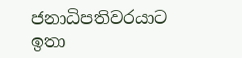ජනාධිපතිවරයාට ඉතා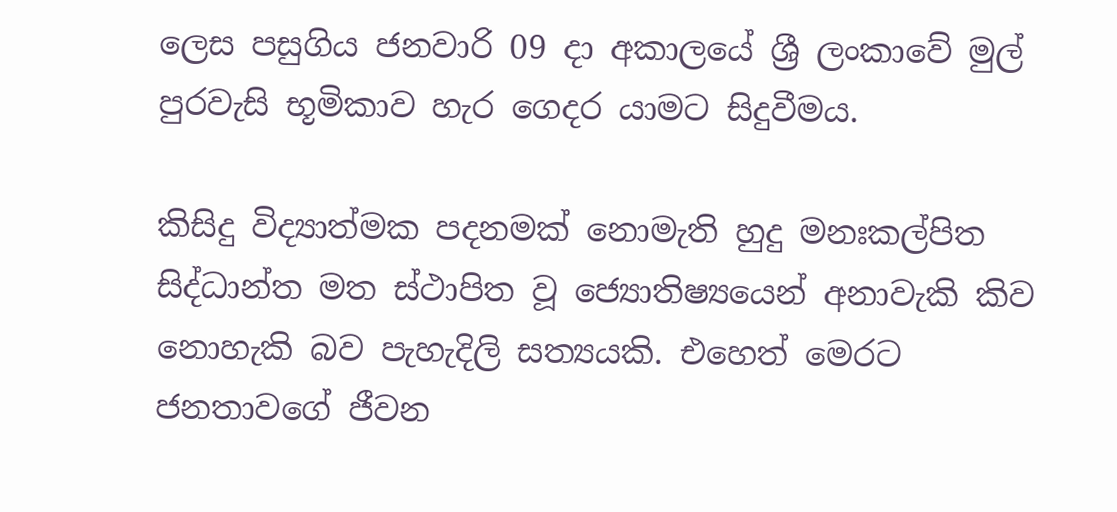ලෙස පසුගිය ජනවාරි 09 දා අකාලයේ ශ්‍රී ලංකාවේ මුල් පුරවැසි භූමිකාව හැර ගෙදර යාමට සිදුවීමය.

කිසිදු විද්‍යාත්මක පදනමක් නොමැති හුදු මනඃකල්පිත සිද්ධාන්ත මත ස්ථාපිත වූ ‍ජ්‍යොතිෂ්‍යයෙන් අනාවැකි කිව නොහැකි බව පැහැදිලි සත්‍යයකි. එහෙත් මෙරට ජනතාවගේ ජීවන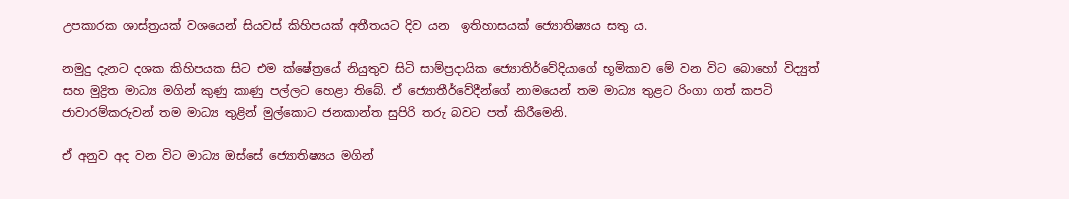උපකාරක ශාස්ත්‍රයක් වශයෙන් සියවස් කිහිපයක් අතීතයට දිව යන  ඉතිහාසයක් ‍ජ්‍යොතිෂ්‍යය සතු ය.

නමුදු දැනට දශක කිහිපයක සිට එම ක්ෂේත්‍රයේ නියුතුව සිටි සාම්ප්‍රදායික ‍ජ්‍යොතිර්වේදියාගේ භූමිකාව මේ වන විට බොහෝ විද්‍යුත් සහ මුද්‍රිත මාධ්‍ය මගින් කුණු කාණු පල්ලට හෙළා තිබේ. ඒ ‍ජ්‍යොතීර්වේදීන්ගේ නාමයෙන් තම මාධ්‍ය තුළට රිංගා ගත් කපටි ජාවාරම්කරුවන් තම මාධ්‍ය තුළින් මුල්කොට ජනකාන්ත සුපිරි තරු බවට පත් කිරීමෙනි.

ඒ අනුව අද වන විට මාධ්‍ය ඔස්සේ ‍ජ්‍යොතිෂ්‍යය මගින්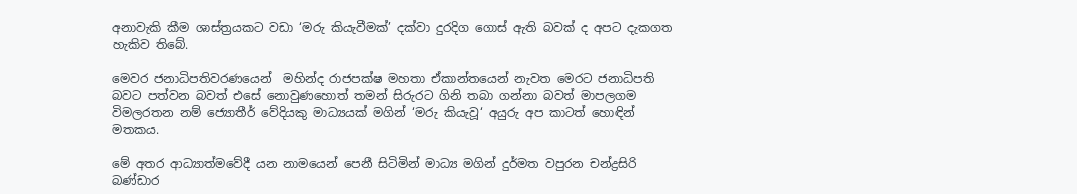අනාවැකි කීම ශාස්ත්‍රයකට වඩා ‘මරු කියැවීමක්’ දක්වා දුරදිග ගොස් ඇති බවක් ද අපට දැකගත හැකිව තිබේ.

මෙවර ජනාධිපතිවරණයෙන්  මහින්ද රාජපක්ෂ මහතා ඒකාන්තයෙන් නැවත මෙරට ජනාධිපති බවට පත්වන බවත් එසේ නොවුණහොත් තමන් සිරුරට ගිනි තබා ගන්නා බවත් මාපලගම විමලරතන නම් ‍ජ්‍යොතීර් වේදියකු මාධ්‍යයක් මගින් ‘මරු කියැවූ‘ අයුරු අප කාටත් හොඳින් මතකය.

මේ අතර ආධ්‍යාත්මවේදී යන නාමයෙන් පෙනී සිටිමින් මාධ්‍ය මගින් දුර්මත වපුරන චන්ද්‍රසිරි බණ්ඩාර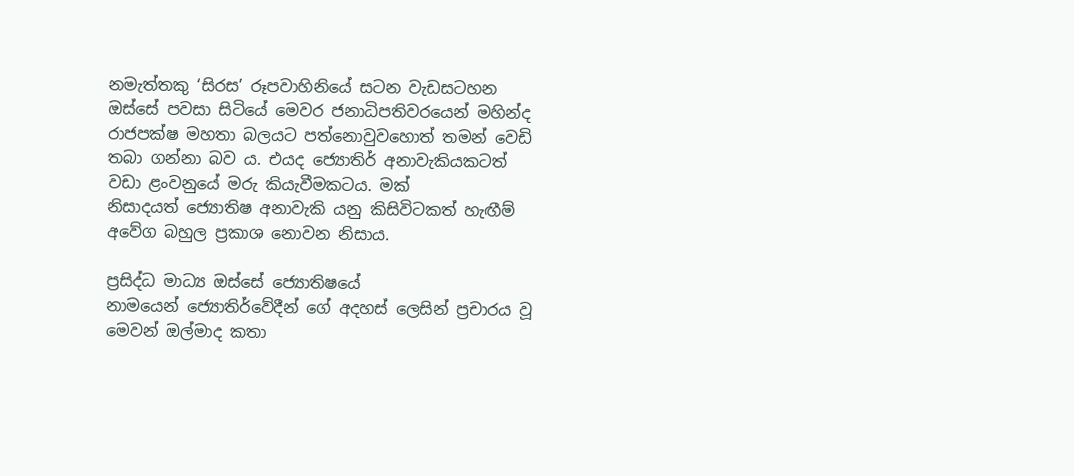නමැත්තකු ‘සිරස’ රූපවාහිනියේ සටන වැඩසටහන ඔස්සේ පවසා සිටියේ මෙවර ජනාධිපතිවරයෙන් මහින්ද රාජපක්ෂ මහතා බලයට පත්නොවුවහොත් තමන් වෙඩි තබා ගන්නා බව ය. එයද ‍ජ්‍යොතිර් අනාවැකියකටත් වඩා ළංවනුයේ මරු කියැවීමකටය. මක් නිසාදයත් ‍ජ්‍යොතිෂ අනාවැකි යනු කිසිවිටකත් හැඟීම් අවේග බහුල ප්‍රකාශ නොවන නිසාය.

ප්‍රසිද්ධ මාධ්‍ය ඔස්සේ ‍ජ්‍යොතිෂයේ නාමයෙන් ‍ජ්‍යොතිර්වේදීන් ගේ අදහස් ලෙසින් ප්‍රචාරය වූ මෙවන් ඔල්මාද කතා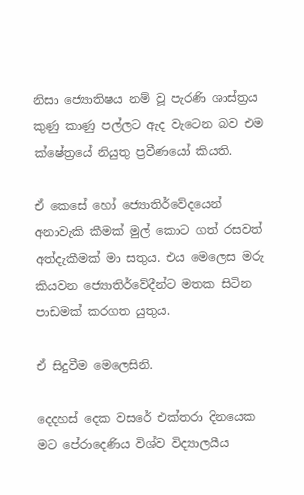නිසා ‍ජ්‍යොතිෂය නම් වූ පැරණි ශාස්ත්‍රය කුණු කාණු පල්ලට ඇද වැටෙන බව එම ක්ෂේත්‍රයේ නියුතු ප්‍රවීණයෝ කියති.

ඒ කෙසේ හෝ ‍ජ්‍යොතිර්වේදයෙන් අනාවැකි කීමක් මුල් කොට ගත් රසවත් අත්දැකීමක් මා සතුය. එය මෙලෙස මරු කියවන ‍ජ්‍යොතිර්වේදීන්ට මතක සිටින පාඩමක් කරගත යුතුය.

ඒ සිදුවීම මෙලෙසිනි.

දෙදහස් දෙක වසරේ එක්තරා දිනයෙක මට පේරාදෙණිය විශ්ව විද්‍යාලයීය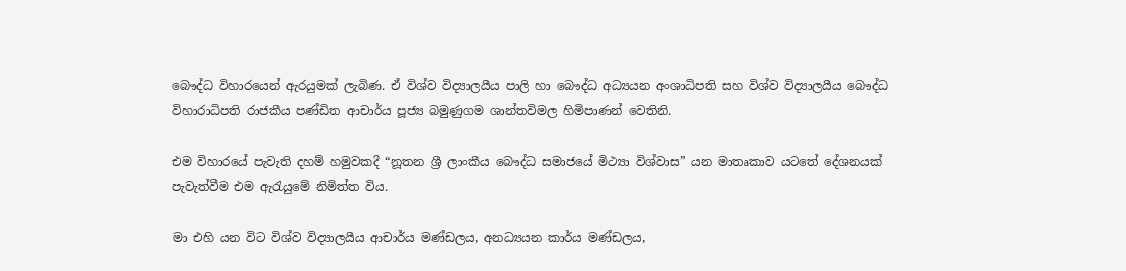බෞද්ධ විහාරයෙන් ඇරයුමක් ලැබිණ. ඒ විශ්ව විද්‍යාලයීය පාලි හා බෞද්ධ අධ්‍යයන අංශාධිපති සහ විශ්ව විද්‍යාලයීය බෞද්ධ විහාරාධිපති රාජකීය පණ්ඩිත ආචාර්ය පූජ්‍ය බමුණුගම ශාන්තවිමල හිමිපාණන් වෙතිනි.

එම විහාරයේ පැවැති දහම් හමුවකදී “නූතන ශ්‍රී ලාංකීය බෞද්ධ සමාජයේ මිථ්‍යා විශ්වාස” යන මාතෘකාව යටතේ දේශනයක් පැවැත්වීම එම ඇරැයුමේ නිමිත්ත විය.

මා එහි යන විට විශ්ව විද්‍යාලයීය ආචාර්ය මණ්ඩලය, අනධ්‍යයන කාර්ය මණ්ඩලය,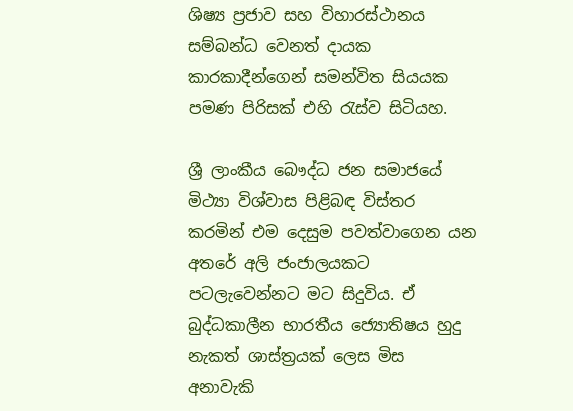ශිෂ්‍ය ප්‍රජාව සහ විහාරස්ථානය සම්බන්ධ වෙනත් දායක කාරකාදීන්ගෙන් සමන්විත සියයක පමණ පිරිසක් එහි රැස්ව සිටියහ.

ශ්‍රී ලාංකීය බෞද්ධ ජන සමාජයේ මිථ්‍යා විශ්වාස පිළිබඳ විස්තර කරමින් එම දෙසුම පවත්වාගෙන යන අතරේ අලි ජංජාලයකට පටලැවෙන්නට මට සිදුවිය. ඒ බුද්ධකාලීන භාරතීය ‍ජ්‍යොතිෂය හුදු නැකත් ශාස්ත්‍රයක් ලෙස මිස අනාවැකි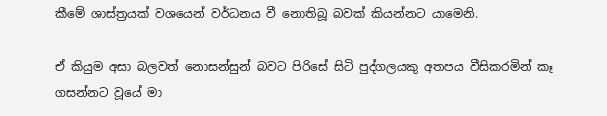කීමේ ශාස්ත්‍රයක් වශයෙන් වර්ධනය වී නොතිබූ බවක් කියන්නට යාමෙනි.

ඒ කියුම අසා බලවත් නොසන්සුන් බවට පිරිසේ සිටි පුද්ගලයකු අතපය වීසිකරමින් කෑ ගසන්නට වූයේ මා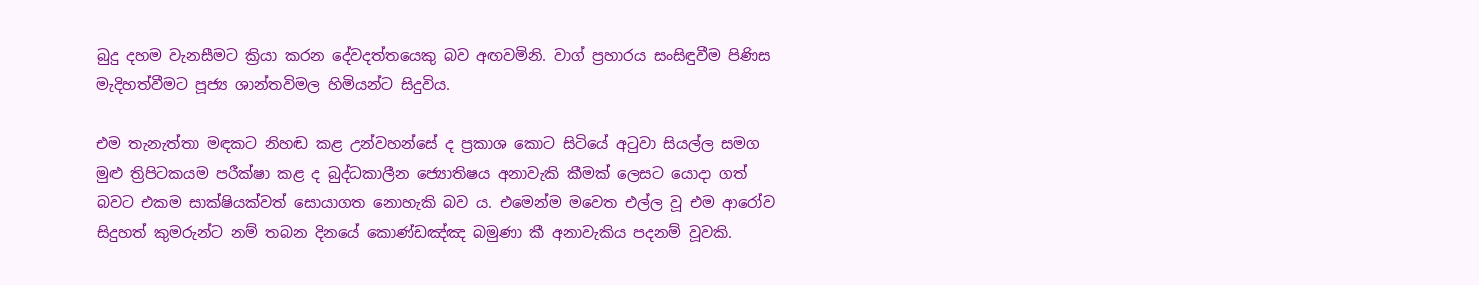බුදු දහම වැනසීමට ක්‍රියා කරන දේවදත්තයෙකු බව අඟවමිනි. වාග් ප්‍රහාරය සංසිඳුවීම පිණිස මැදිහත්වීමට පූජ්‍ය ශාන්තවිමල හිමියන්ට සිදුවිය.

එම තැනැත්තා මඳකට නිහඬ කළ උන්වහන්සේ ද ප්‍රකාශ කොට සිටියේ අටුවා සියල්ල සමග මුළු ත්‍රිපිටකයම පරීක්ෂා කළ ද බුද්ධකාලීන ‍ජ්‍යොතිෂය අනාවැකි කීමක් ලෙසට යොදා ගත් බවට එකම සාක්ෂියක්වත් සොයාගත නොහැකි බව ය. එමෙන්ම මවෙත එල්ල වූ එම ආරෝව සිදුහත් කුමරුන්ට නම් තබන දිනයේ කොණ්ඩඤ්ඤ බමුණා කී අනාවැකිය පදනම් වූවකි.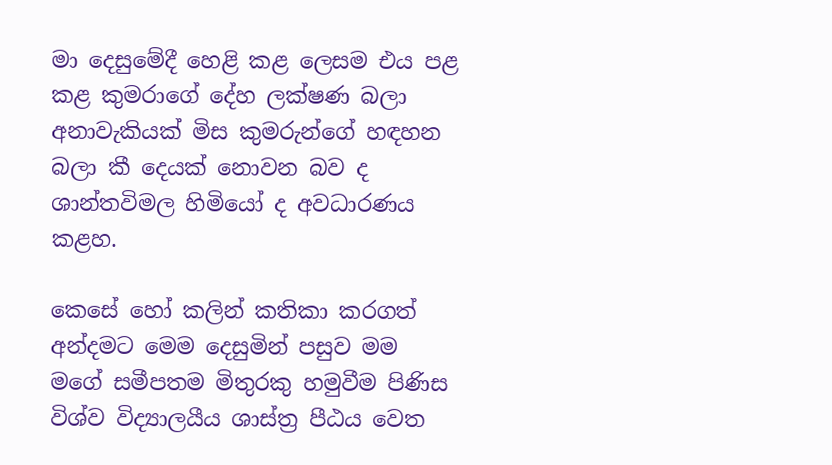මා දෙසුමේදී හෙළි කළ ලෙසම එය පළ කළ කුමරාගේ දේහ ලක්ෂණ බලා අනාවැකියක් මිස කුමරුන්ගේ හඳහන බලා කී දෙයක් නොවන බව ද ශාන්තවිමල හිමියෝ ද අවධාරණය කළහ.

කෙසේ හෝ කලින් කතිකා කරගත් අන්දමට මෙම දෙසුමින් පසුව මම මගේ සමීපතම මිතුරකු හමුවීම පිණිස විශ්ව විද්‍යාලයීය ශාස්ත්‍ර පීඨය වෙත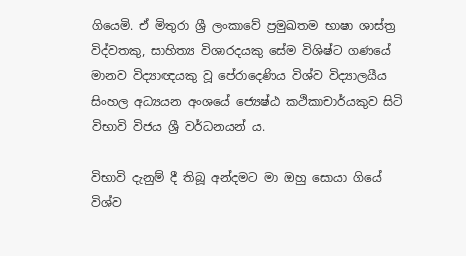ගියෙමි. ඒ මිතුරා ශ්‍රී ලංකාවේ ප්‍රමුඛතම භාෂා ශාස්ත්‍ර විද්වතකු, සාහිත්‍ය විශාරදයකු සේම විශිෂ්ට ගණයේ මානව විද්‍යාඥයකු වූ පේරාදෙණිය විශ්ව විද්‍යාලයීය සිංහල අධ්‍යයන අංශයේ ‍‍‍ජ්‍යෙෂ්ඨ කථිකාචාර්යකුව සිටි විභාවි විජය ශ්‍රී වර්ධනයන් ය.

විභාවි දැනුම් දී තිබූ අන්දමට මා ඔහු සොයා ගියේ විශ්ව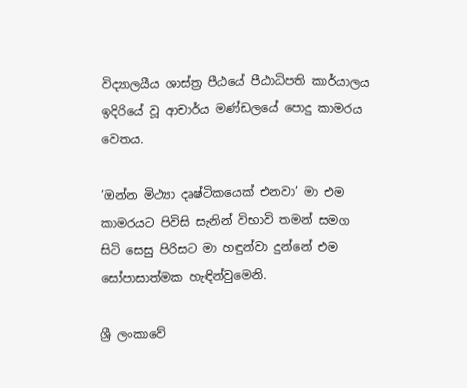විද්‍යාලයීය ශාස්ත්‍ර පීඨයේ පීඨාධිපති කාර්යාලය ඉදිරියේ වූ ආචාර්ය මණ්ඩලයේ ‍පොදු කාමරය වෙතය.

‘ඔන්න මිථ්‍යා දෘෂ්ටිකයෙක් එනවා’ මා එම කාමරයට පිවිසි සැනින් විභාවි තමන් සමග සිටි සෙසු පිරිසට මා හඳුන්වා දුන්නේ එම සෝපාසාත්මක හැඳින්වුමෙනි.

ශ්‍රී ලංකාවේ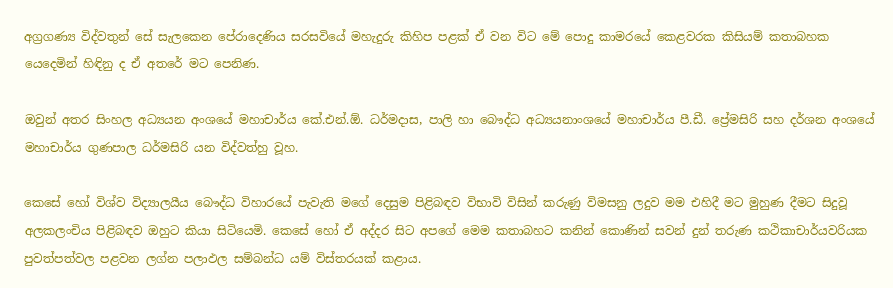අග්‍රගණ්‍ය විද්වතුන් සේ සැලකෙන පේරාදෙණිය සරසවියේ මහැදුරු කිහිප පළක් ඒ වන විට මේ ‍පොදු කාමරයේ කෙළවරක කිසියම් කතාබහක යෙදෙමින් හිඳිනු ද ඒ අතරේ මට පෙනිණ.

ඔවුන් අතර සිංහල අධ්‍යයන අංශයේ මහාචාර්ය කේ.එන්.ඕ. ධර්මදාස, පාලි හා බෞද්ධ අධ්‍යයනාංශයේ මහාචාර්ය පී.ඩී. ප්‍රේමසිරි සහ දර්ශන අංශයේ මහාචාර්ය ගුණපාල ධර්මසිරි යන විද්වත්හු වූහ.

කෙසේ හෝ විශ්ව විද්‍යාලයීය බෞද්ධ විහාරයේ පැවැති මගේ දෙසුම පිළිබඳව විභාවි විසින් කරුණු විමසනු ලදුව මම එහිදී මට මුහුණ දීමට සිදුවූ අලකලංචිය පිළිබඳව ඔහුට කියා සිටියෙමි. කෙසේ හෝ ඒ අද්දර සිට අපගේ මෙම කතාබහට කනින් කොණින් සවන් දුන් තරුණ කථිකාචාර්යවරියක පුවත්පත්වල පළවන ලග්න පලාඵල සම්බන්ධ යම් විස්තරයක් කළාය.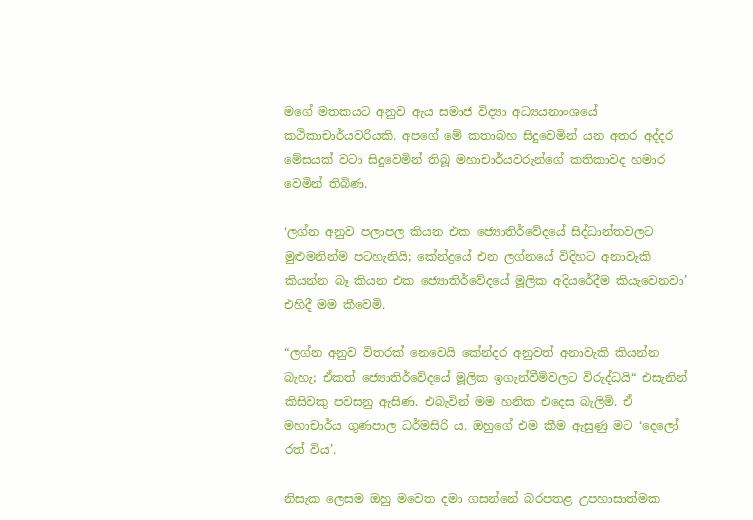මගේ මතකයට අනුව ඇය සමාජ විද්‍යා අධ්‍යයනාංශයේ කථිකාචාර්යවරියකි. අපගේ මේ කතාබහ සිදුවෙමින් යන අතර අද්දර මේසයක් වටා සිදුවෙමින් තිබූ මහාචාර්යවරුන්ගේ කතිකාවද හමාර වෙමින් තිබිණ.

‘ලග්න අනුව පලාපල කියන එක ‍ජ්‍යොතිර්වේදයේ සිද්ධාන්තවලට මුළුමනින්ම පටහැනියි; කේන්ද්‍රයේ එන ලග්නයේ විදිහට අනාවැකි කියන්න බෑ කියන එක ‍ජ්‍යොතිර්වේදයේ මූලික අදියරේදීම කියැවෙනවා’ එහිදී මම කීවෙමි.

“ලග්න අනුව විතරක් ‍නෙවෙයි කේන්දර අනුවත් අනාවැකි කියන්න බැහැ; ඒකත් ‍ජ්‍යොතිර්වේදයේ මූලික ඉගැන්වීම්වලට විරුද්ධයි“ එසැනින් කිසිවකු පවසනු ඇසිණ. එබැවින් මම හනික එදෙස බැලිමි. ඒ මහාචාර්ය ගුණපාල ධර්මසිරි ය. ඔහුගේ එම කීම ඇසුණු මට ‘දෙලෝ රත් විය’.

නිසැක ලෙසම ඔහු මවෙත දමා ගසන්නේ බරපතළ උපහාසාත්මක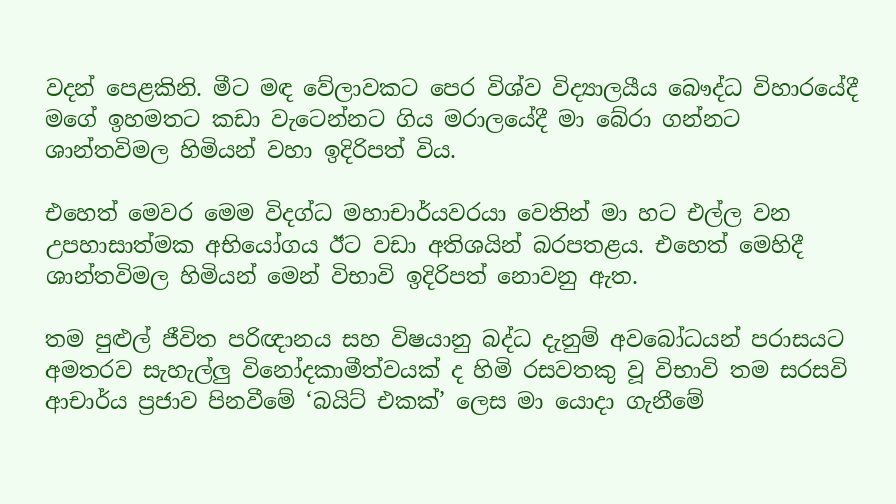වදන් පෙළකිනි. මීට මඳ වේලාවකට පෙර විශ්ව විද්‍යාලයීය බෞද්ධ විහාරයේදී මගේ ඉහමතට කඩා වැටෙන්නට ගිය මරාලයේදී මා බේරා ගන්නට ශාන්තවිමල හිමියන් වහා ඉදිරිපත් විය.

එහෙත් මෙවර මෙම විදග්ධ මහාචාර්යවරයා වෙතින් මා හට එල්ල වන උපහාසාත්මක අභියෝගය ඊට වඩා අතිශයින් බරපතළය. එහෙත් මෙහිදී ශාන්තවිමල හිමියන් මෙන් විභාවි ඉදිරිපත් නොවනු ඇත.

තම පුළුල් ජීවිත පරිඥානය සහ විෂයානු බද්ධ දැනුම් අවබෝධයන් පරාසයට අමතරව සැහැල්ලු විනෝදකාමීත්වයක් ද හිමි රසවතකු වූ විභාවි තම සරසවි ආචාර්ය ප්‍රජාව පිනවීමේ ‘බයිට් එකක්’ ලෙස මා යොදා ගැනීමේ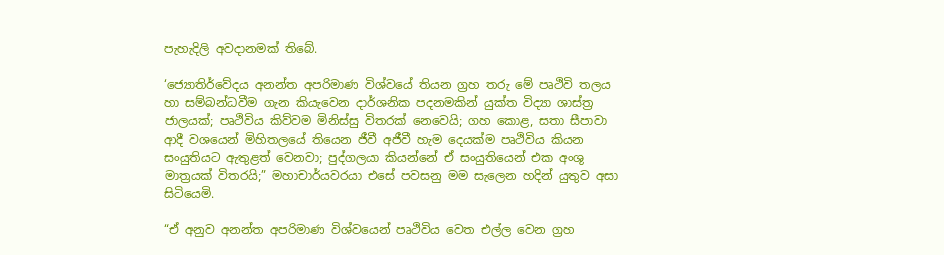පැහැදිලි අවදානමක් තිබේ.

‘ජ්‍යොතිර්වේදය අනන්ත අපරිමාණ විශ්වයේ තියන ග්‍රහ තරු මේ පෘථිවි තලය හා සම්බන්ධවීම ගැන කියැවෙන දාර්ශනික පදනමකින් යුක්ත විද්‍යා ශාස්ත්‍ර ජාලයක්; පෘථිවිය කිව්වම මිනිස්සු විතරක් ‍නෙවෙයි; ගහ කොළ, සතා සීපාවා ආදී වශයෙන් මිහිතලයේ තියෙන ජීවී අජීවී හැම දෙයක්ම පෘථිවිය කියන සංයුතියට ඇතුළත් වෙනවා; පුද්ගලයා කියන්නේ ඒ සංයුතියෙන් එක අංශු මාත්‍රයක් විතරයි;” මහාචාර්යවරයා එසේ පවසනු මම සැලෙන හදින් යුතුව අසා සිටියෙමි.

“ඒ අනුව අනන්ත අපරිමාණ විශ්වයෙන් පෘථිවිය වෙත එල්ල වෙන ග්‍රහ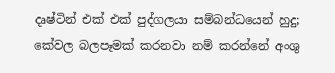දෘෂ්ටින් එක් එක් පුද්ගලයා සම්බන්ධයෙන් හුදු; කේවල බලපෑමක් කරනවා නම් කරන්නේ අංශු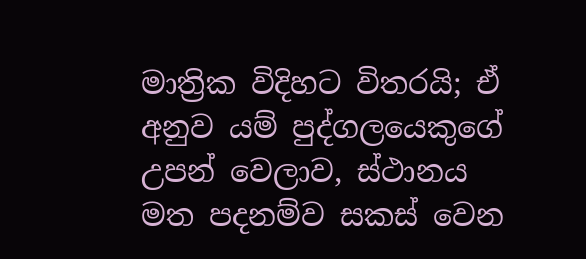මාත්‍රික විදිහට විතරයි; ඒ අනුව යම් පුද්ගලයෙකුගේ උපන් වෙලාව, ස්ථානය මත පදනම්ව සකස් වෙන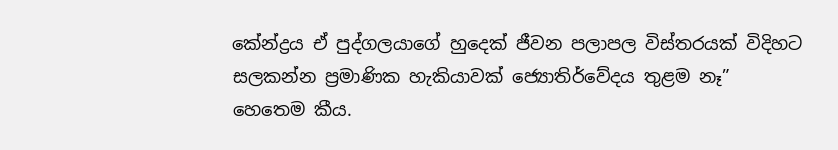කේන්ද්‍රය ඒ පුද්ගලයාගේ හුදෙක් ජීවන පලාපල විස්තරයක් විදිහට සලකන්න ප්‍රමාණික හැකියාවක් ‍ජ්‍යොතිර්වේදය තුළම නෑ” හෙතෙම කීය.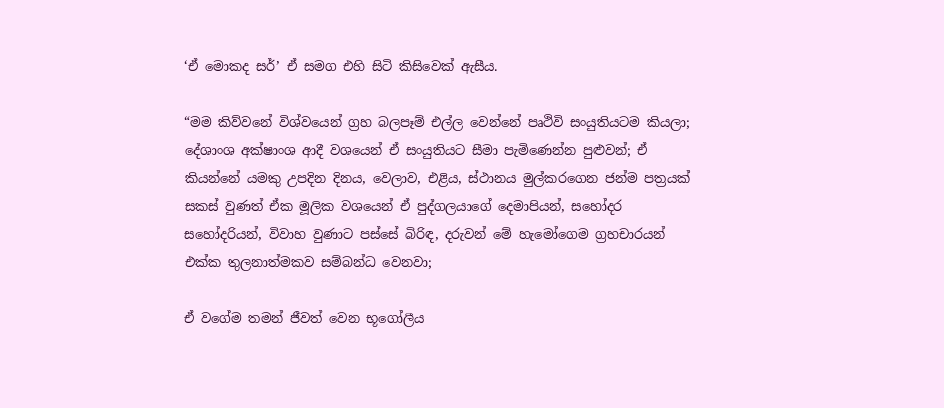‘ඒ මොකද සර්’ ඒ සමග එහි සිටි කිසිවෙක් ඇසීය.

“මම කිව්වනේ විශ්වයෙන් ග්‍රහ බලපෑම් එල්ල වෙන්නේ පෘථිවි සංයුතියටම කියලා; දේශාංශ අක්ෂාංශ ආදී වශයෙන් ඒ සංයුතියට සීමා පැමිණෙන්න පුළුවන්; ඒ කියන්නේ යමකු උපදින දිනය, වෙලාව, එළිය, ස්ථානය මුල්කරගෙන ජන්ම පත්‍රයක් සකස් වුණත් ඒක මූලික වශයෙන් ඒ පුද්ගලයාගේ දෙමාපියන්, සහෝදර සහෝදරියන්, විවාහ වුණාට පස්සේ බිරිඳ, දරුවන් මේ හැමෝගෙම ග්‍රහචාරයන් එක්ක තුලනාත්මකව සම්බන්ධ වෙනවා;

ඒ වගේම තමන් ජීවත් වෙන භූගෝලීය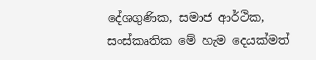දේශගුණික, සමාජ ආර්ථික, සංස්කෘතික මේ හැම දෙයක්මත්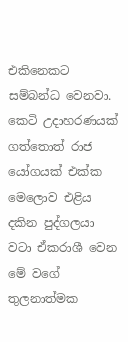එකිනෙකට සම්බන්ධ වෙනවා. කෙටි උදාහරණයක් ගත්තොත් රාජ යෝගයක් එක්ක මෙලොව එළිය දකින පුද්ගලයා වටා ඒකරාශී වෙන මේ වගේ තුලනාත්මක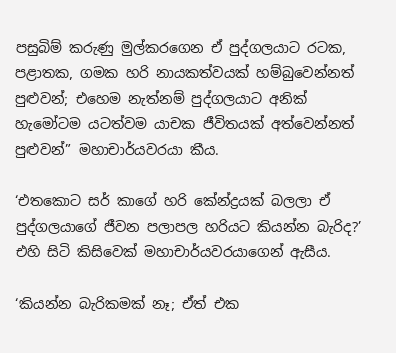පසුබිම් කරුණු මුල්කරගෙන ඒ පුද්ගලයාට රටක, පළාතක, ගමක හරි නායකත්වයක් හම්බුවෙන්නත් පුළුවන්; එහෙම නැත්නම් පුද්ගලයාට අනික් හැමෝටම යටත්වම යාචක ජීවිතයක් අත්වෙන්නත් පුළුවන්” මහාචාර්යවරයා කීය.

‘එතකොට සර් කාගේ හරි කේන්ද්‍රයක් බලලා ඒ පුද්ගලයාගේ ජීවන පලාපල හරියට කියන්න බැරිද?’ එහි සිටි කිසිවෙක් මහාචාර්යවරයාගෙන් ඇසීය.

‘කියන්න බැරිකමක් නෑ; ඒත් එක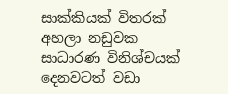සාක්කියක් විතරක් අහලා නඩුවක සාධාරණ විනිශ්චයක් දෙනවටත් වඩා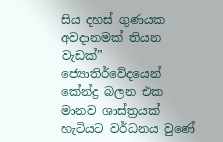සිය දහස් ගුණයක අවදානමක් තියන වැඩක්” ජ්‍යොතිර්වේදයෙන් කේන්ද්‍ර බලන එක මානව ශාස්ත්‍රයක් හැටියට වර්ධනය වුණේ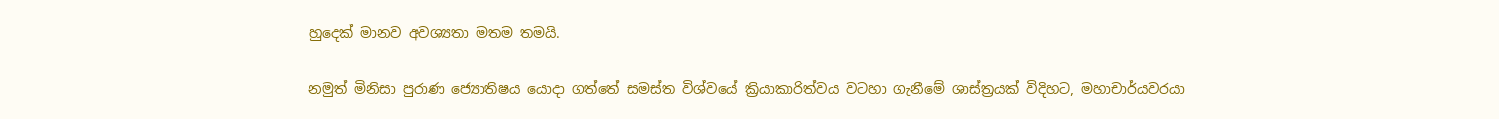හුදෙක් මානව අවශ්‍යතා මතම තමයි.

නමුත් මිනිසා පුරාණ ‍ජ්‍යොතිෂය යොදා ගත්තේ සමස්ත විශ්වයේ ක්‍රියාකාරිත්වය වටහා ගැනීමේ ශාස්ත්‍රයක් විදිහට, මහාචාර්යවරයා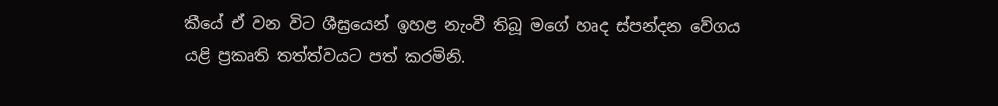කීයේ ඒ වන විට ශීඝ්‍රයෙන් ඉහළ නැංවී තිබූ මගේ හෘද ස්පන්දන වේගය යළි ප්‍රකෘති තත්ත්වයට පත් කරමිනි.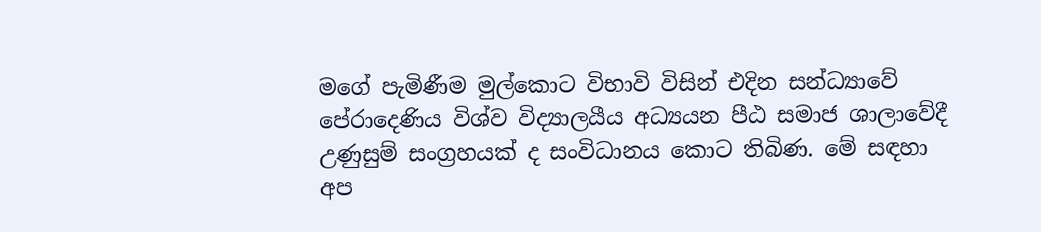මගේ පැමිණීම මුල්කොට විභාවි විසින් එදින සන්ධ්‍යාවේ පේරාදෙණිය විශ්ව විද්‍යාලයීය අධ්‍යයන පීඨ සමාජ ශාලාවේදී උණුසුම් සංග්‍රහයක් ද සංවිධානය කොට තිබිණ. මේ සඳහා අප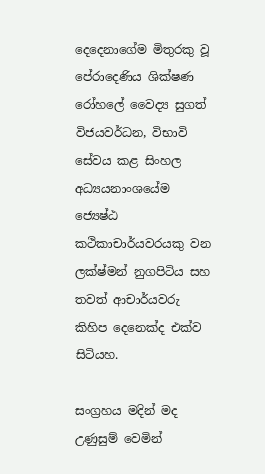දෙදෙනාගේම මිතුරකු වූ පේරාදෙණිය ශික්ෂණ රෝහ‍ලේ වෛද්‍ය සුගත් විජයවර්ධන, විභාවි සේවය කළ සිංහල අධ්‍යයනාංශයේම ජ්‍යෙෂ්ඨ කථිකාචාර්යවරයකු වන ලක්ෂ්මන් නුගපිටිය සහ තවත් ආචාර්යවරු කිහිප දෙනෙක්ද එක්ව සිටියහ.

සංග්‍රහය මදින් මද උණුසුම් වෙමින්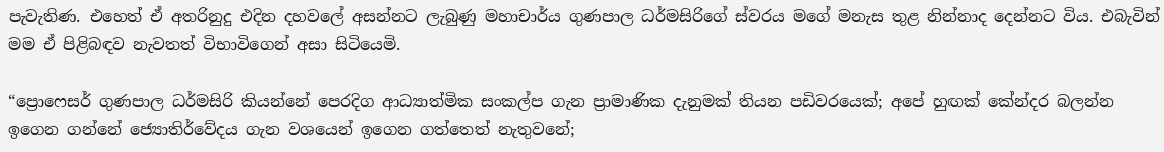පැවැතිණ. එහෙත් ඒ අතරිනුදු එදින දහව‍ලේ අසන්නට ලැබුණු මහාචාර්ය ගුණපාල ධර්මසිරිගේ ස්වරය මගේ මනැස තුළ නින්නාද දෙන්නට විය. එබැවින් මම ඒ පිළිබඳව නැවතත් විභාවිගෙන් අසා සිටියෙමි.

“ප්‍රොෆෙසර් ගුණපාල ධර්මසිරි කියන්නේ පෙරදිග ආධ්‍යාත්මික සංකල්ප ගැන ප්‍රාමාණික දැනුමක් තියන පඩිවරයෙක්; අපේ හුඟක් කේන්දර බලන්න ඉගෙන ගන්නේ ‍ජ්‍යොතිර්වේදය ගැන වශයෙන් ඉගෙන ගත්තෙත් නැතුවනේ;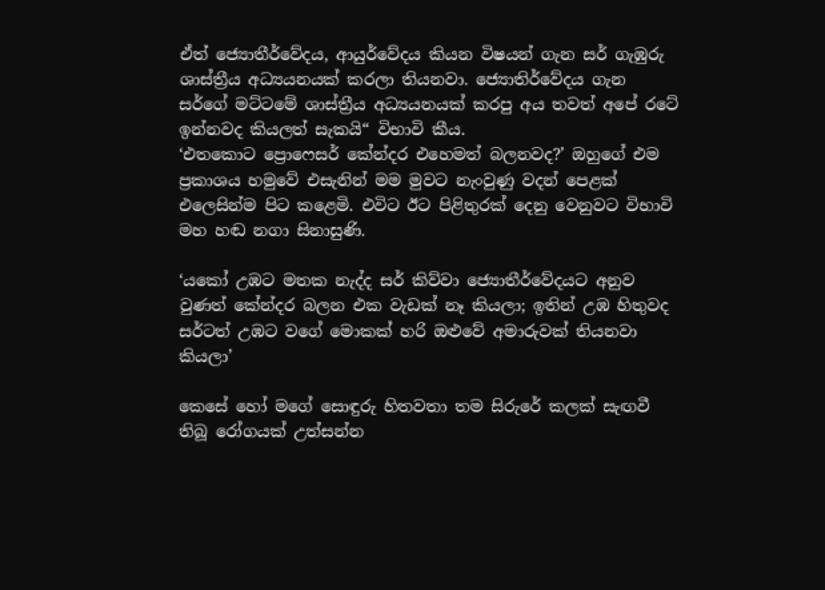ඒත් ‍ජ්‍යොතීර්වේදය, ආයුර්වේදය කියන විෂයන් ගැන සර් ගැඹුරු ශාස්ත්‍රීය අධ්‍යයනයක් කරලා තියනවා. ජ්‍යොතිර්වේදය ගැන සර්ගේ මට්ටමේ ශාස්ත්‍රීය අධ්‍යයනයක් කරපු අය තවත් අපේ රටේ ඉන්නවද කියලත් සැකයි“ විභාවි කීය.
‘එතකොට ‍ප්‍රොෆෙසර් කේන්දර එහෙමත් බලනවද?’ ඔහුගේ එම ප්‍රකාශය හමුවේ එසැනින් මම මුවට නැංවුණු වදන් පෙළක් එලෙසින්ම පිට කළෙමි. එවිට ඊට පිළිතුරක් දෙනු වෙනුවට විභාවි මහ හඬ නගා සිනාසුණි.

‘යකෝ උඹට මතක නැද්ද සර් කිව්වා ‍ජ්‍යොතීර්වේදයට අනුව වුණත් කේන්දර බලන එක වැඩක් නෑ කියලා; ඉතින් උඹ හිතුවද සර්ටත් උඹට වගේ මොකක් හරි ඔළුවේ අමාරුවක් තියනවා කියලා’

කෙසේ හෝ මගේ සොඳුරු හිතවතා තම සිරුරේ කලක් සැඟවී තිබූ රෝගයක් උත්සන්න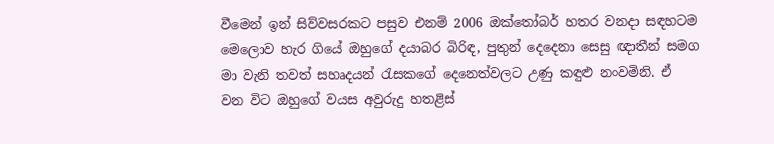වීමෙන් ඉන් සිව්වසරකට පසුව එනම් 2006 ඔක්තෝබර් හතර වනදා සඳහටම මෙලොව හැර ගියේ ඔහුගේ දයාබර බිරිඳ, පුතුන් දෙදෙනා සෙසු ඥාතීන් සමග මා වැනි තවත් සහෘදයන් රැසකගේ දෙනෙත්වලට උණු කඳුළු නංවමිනි. ඒ වන විට ඔහුගේ වයස අවුරුදු හතළිස්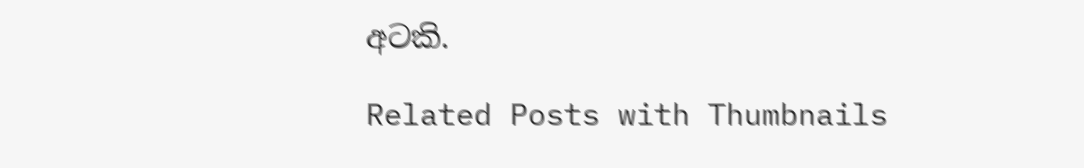අටකි.

Related Posts with Thumbnails